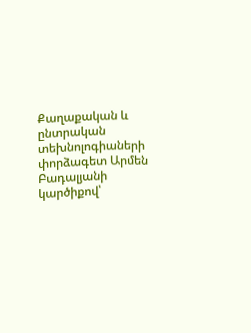Քաղաքական և ընտրական տեխնոլոգիաների փորձագետ Արմեն Բադալյանի կարծիքով՝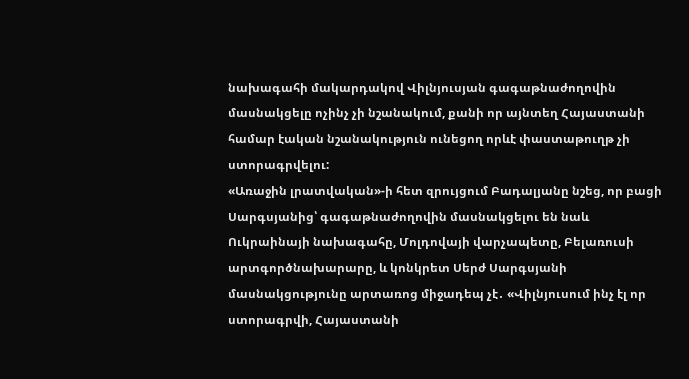նախագահի մակարդակով Վիլնյուսյան գագաթնաժողովին մասնակցելը ոչինչ չի նշանակում, քանի որ այնտեղ Հայաստանի համար էական նշանակություն ունեցող որևէ փաստաթուղթ չի ստորագրվելու:
«Առաջին լրատվական»-ի հետ զրույցում Բադալյանը նշեց, որ բացի Սարգսյանից՝ գագաթնաժողովին մասնակցելու են նաև Ուկրաինայի նախագահը, Մոլդովայի վարչապետը, Բելառուսի արտգործնախարարը, և կոնկրետ Սերժ Սարգսյանի մասնակցությունը արտառոց միջադեպ չէ․ «Վիլնյուսում ինչ էլ որ ստորագրվի, Հայաստանի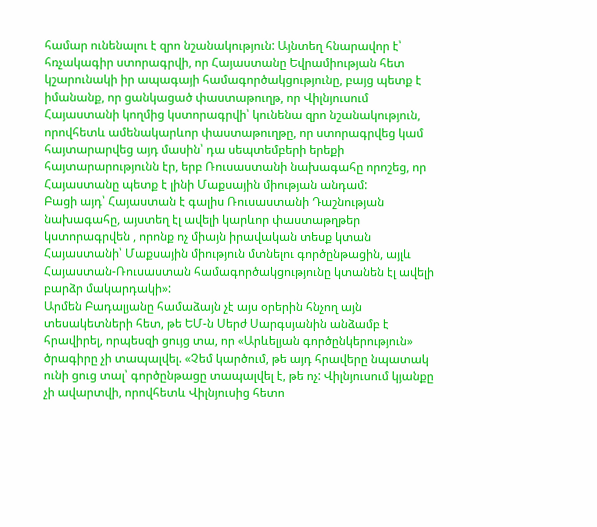համար ունենալու է զրո նշանակություն: Այնտեղ հնարավոր է՝ հռչակագիր ստորագրվի, որ Հայաստանը Եվրամիության հետ կշարունակի իր ապագայի համագործակցությունը, բայց պետք է իմանանք, որ ցանկացած փաստաթուղթ, որ Վիլնյուսում Հայաստանի կողմից կստորագրվի՝ կունենա զրո նշանակություն, որովհետև ամենակարևոր փաստաթուղթը, որ ստորագրվեց կամ հայտարարվեց այդ մասին՝ դա սեպտեմբերի երեքի հայտարարությունն էր, երբ Ռուսաստանի նախագահը որոշեց, որ Հայաստանը պետք է լինի Մաքսային միության անդամ:
Բացի այդ՝ Հայաստան է գալիս Ռուսաստանի Դաշնության նախագահը, այստեղ էլ ավելի կարևոր փաստաթղթեր կստորագրվեն , որոնք ոչ միայն իրավական տեսք կտան Հայաստանի՝ Մաքսային միություն մտնելու գործընթացին, այլև Հայաստան-Ռուսաստան համագործակցությունը կտանեն էլ ավելի բարձր մակարդակի»:
Արմեն Բադալյանը համաձայն չէ այս օրերին հնչող այն տեսակետների հետ, թե ԵՄ-ն Սերժ Սարգսյանին անձամբ է հրավիրել, որպեսզի ցույց տա, որ «Արևելյան գործընկերություն» ծրագիրը չի տապալվել. «Չեմ կարծում, թե այդ հրավերը նպատակ ունի ցուց տալ՝ գործընթացը տապալվել է, թե ոչ: Վիլնյուսում կյանքը չի ավարտվի, որովհետև Վիլնյուսից հետո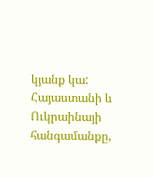կյանք կա: Հայաստանի և Ուկրաինայի հանգամանքը,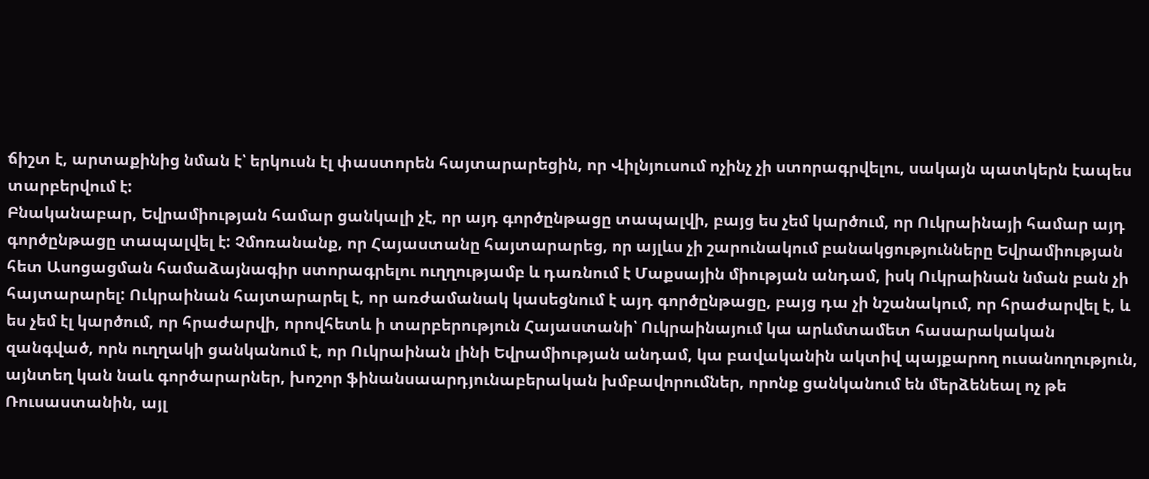ճիշտ է, արտաքինից նման է՝ երկուսն էլ փաստորեն հայտարարեցին, որ Վիլնյուսում ոչինչ չի ստորագրվելու, սակայն պատկերն էապես տարբերվում է:
Բնականաբար, Եվրամիության համար ցանկալի չէ, որ այդ գործընթացը տապալվի, բայց ես չեմ կարծում, որ Ուկրաինայի համար այդ գործընթացը տապալվել է: Չմոռանանք, որ Հայաստանը հայտարարեց, որ այլևս չի շարունակում բանակցությունները Եվրամիության հետ Ասոցացման համաձայնագիր ստորագրելու ուղղությամբ և դառնում է Մաքսային միության անդամ, իսկ Ուկրաինան նման բան չի հայտարարել: Ուկրաինան հայտարարել է, որ առժամանակ կասեցնում է այդ գործընթացը, բայց դա չի նշանակում, որ հրաժարվել է, և ես չեմ էլ կարծում, որ հրաժարվի, որովհետև ի տարբերություն Հայաստանի՝ Ուկրաինայում կա արևմտամետ հասարակական զանգված, որն ուղղակի ցանկանում է, որ Ուկրաինան լինի Եվրամիության անդամ, կա բավականին ակտիվ պայքարող ուսանողություն, այնտեղ կան նաև գործարարներ, խոշոր ֆինանսաարդյունաբերական խմբավորումներ, որոնք ցանկանում են մերձենեալ ոչ թե Ռուսաստանին, այլ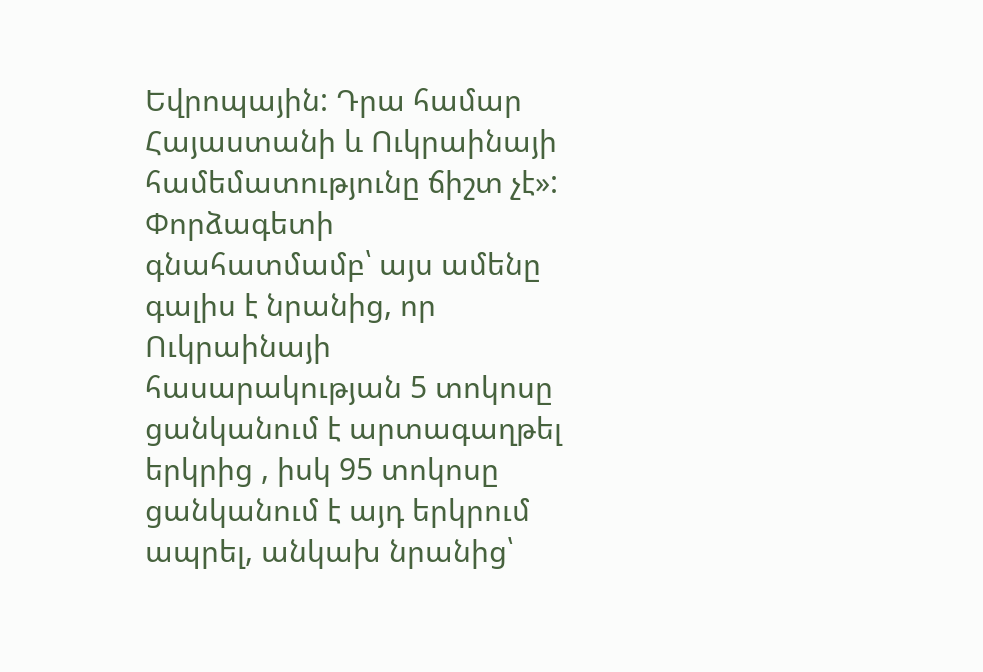Եվրոպային: Դրա համար Հայաստանի և Ուկրաինայի համեմատությունը ճիշտ չէ»:
Փորձագետի գնահատմամբ՝ այս ամենը գալիս է նրանից, որ Ուկրաինայի հասարակության 5 տոկոսը ցանկանում է արտագաղթել երկրից , իսկ 95 տոկոսը ցանկանում է այդ երկրում ապրել, անկախ նրանից՝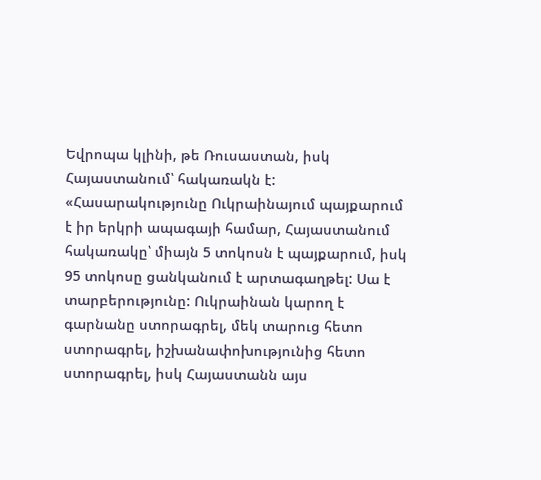Եվրոպա կլինի, թե Ռուսաստան, իսկ Հայաստանում՝ հակառակն է:
«Հասարակությունը Ուկրաինայում պայքարում է իր երկրի ապագայի համար, Հայաստանում հակառակը՝ միայն 5 տոկոսն է պայքարում, իսկ 95 տոկոսը ցանկանում է արտագաղթել: Սա է տարբերությունը: Ուկրաինան կարող է գարնանը ստորագրել, մեկ տարուց հետո ստորագրել, իշխանափոխությունից հետո ստորագրել, իսկ Հայաստանն այս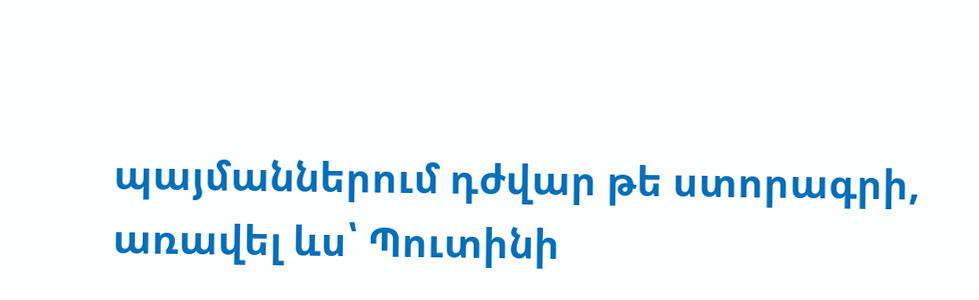պայմաններում դժվար թե ստորագրի, առավել ևս՝ Պուտինի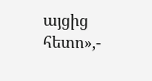այցից հետո»,-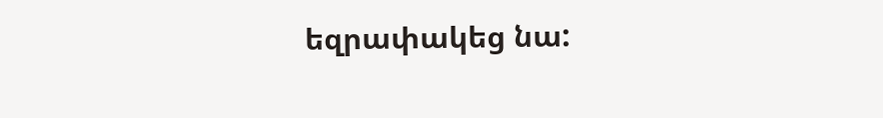եզրափակեց նա: